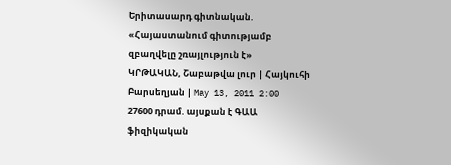Երիտասարդ գիտնական. «Հայաստանում գիտությամբ զբաղվելը շռայլություն է»
ԿՐԹԱԿԱՆ, Շաբաթվա լուր | Հայկուհի Բարսեղյան | May 13, 2011 2:00
27600 դրամ. այսքան է ԳԱԱ ֆիզիկական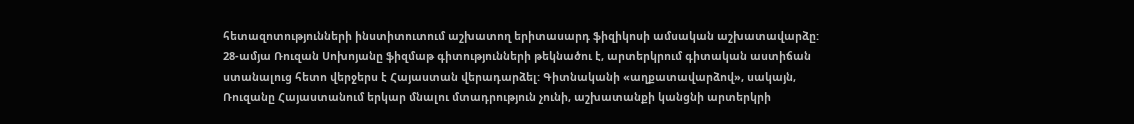հետազոտությունների ինստիտուտում աշխատող երիտասարդ ֆիզիկոսի ամսական աշխատավարձը:
28-ամյա Ռուզան Սոխոյանը ֆիզմաթ գիտությունների թեկնածու է, արտերկրում գիտական աստիճան ստանալուց հետո վերջերս է Հայաստան վերադարձել: Գիտնականի «աղքատավարձով», սակայն, Ռուզանը Հայաստանում երկար մնալու մտադրություն չունի, աշխատանքի կանցնի արտերկրի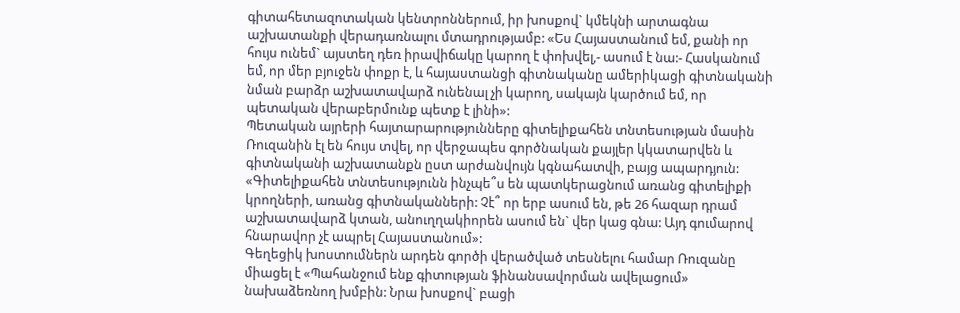գիտահետազոտական կենտրոններում, իր խոսքով` կմեկնի արտագնա աշխատանքի վերադառնալու մտադրությամբ: «Ես Հայաստանում եմ, քանի որ հույս ունեմ` այստեղ դեռ իրավիճակը կարող է փոխվել,- ասում է նա:- Հասկանում եմ, որ մեր բյուջեն փոքր է, և հայաստանցի գիտնականը ամերիկացի գիտնականի նման բարձր աշխատավարձ ունենալ չի կարող, սակայն կարծում եմ, որ պետական վերաբերմունք պետք է լինի»:
Պետական այրերի հայտարարությունները գիտելիքահեն տնտեսության մասին Ռուզանին էլ են հույս տվել, որ վերջապես գործնական քայլեր կկատարվեն և գիտնականի աշխատանքն ըստ արժանվույն կգնահատվի, բայց ապարդյուն: «Գիտելիքահեն տնտեսությունն ինչպե՞ս են պատկերացնում առանց գիտելիքի կրողների, առանց գիտնականների: Չէ՞ որ երբ ասում են, թե 26 հազար դրամ աշխատավարձ կտան, անուղղակիորեն ասում են` վեր կաց գնա: Այդ գումարով հնարավոր չէ ապրել Հայաստանում»:
Գեղեցիկ խոստումներն արդեն գործի վերածված տեսնելու համար Ռուզանը միացել է «Պահանջում ենք գիտության ֆինանսավորման ավելացում» նախաձեռնող խմբին: Նրա խոսքով` բացի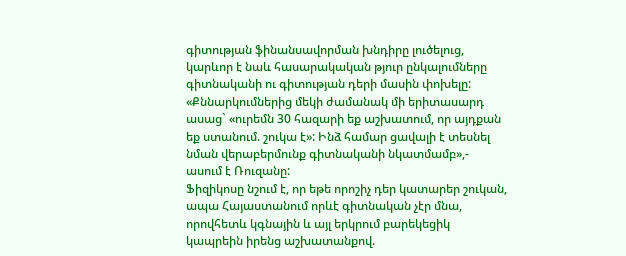գիտության ֆինանսավորման խնդիրը լուծելուց, կարևոր է նաև հասարակական թյուր ընկալումները գիտնականի ու գիտության դերի մասին փոխելը: «Քննարկումներից մեկի ժամանակ մի երիտասարդ ասաց` «ուրեմն 30 հազարի եք աշխատում, որ այդքան եք ստանում. շուկա է»: Ինձ համար ցավալի է տեսնել նման վերաբերմունք գիտնականի նկատմամբ»,- ասում է Ռուզանը:
Ֆիզիկոսը նշում է, որ եթե որոշիչ դեր կատարեր շուկան, ապա Հայաստանում որևէ գիտնական չէր մնա, որովհետև կգնային և այլ երկրում բարեկեցիկ կապրեին իրենց աշխատանքով.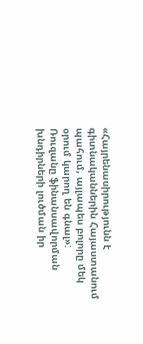«Հայրենասիրությունն է գիտնականներին Հայաստանում պահում, այլապես բոլորը մեկ օրում կարող են գնալ»:
Ռուզանը ֆինանսավորման խնդիրների լուծման իր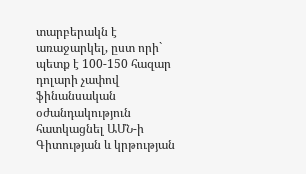տարբերակն է առաջարկել, ըստ որի` պետք է 100-150 հազար դոլարի չափով ֆինանսական օժանդակություն հատկացնել ԱՄՆ-ի Գիտության և կրթության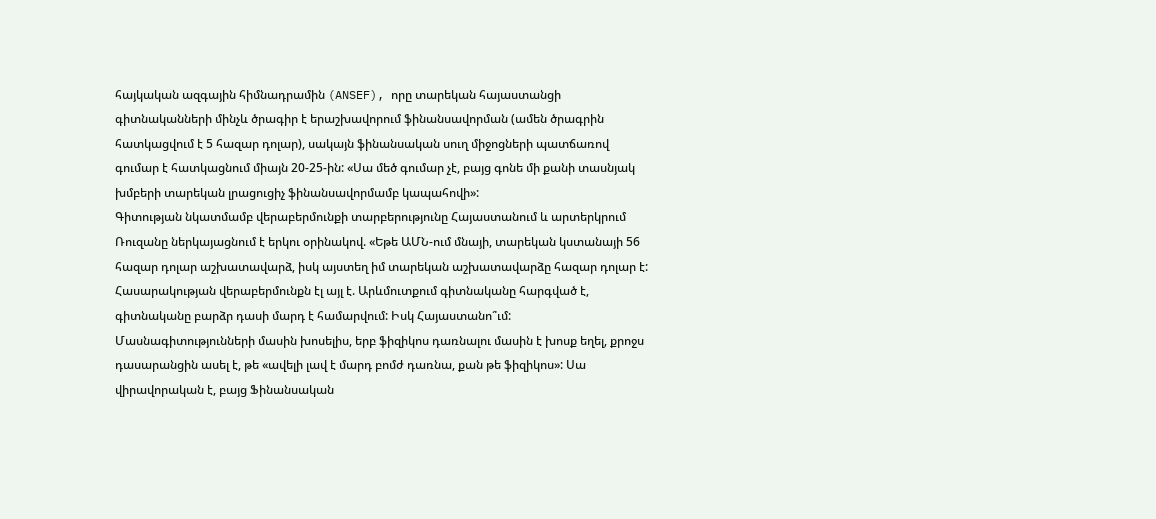հայկական ազգային հիմնադրամին (ANSEF), որը տարեկան հայաստանցի գիտնականների մինչև ծրագիր է երաշխավորում ֆինանսավորման (ամեն ծրագրին հատկացվում է 5 հազար դոլար), սակայն ֆինանսական սուղ միջոցների պատճառով գումար է հատկացնում միայն 20-25-ին: «Սա մեծ գումար չէ, բայց գոնե մի քանի տասնյակ խմբերի տարեկան լրացուցիչ ֆինանսավորմամբ կապահովի»:
Գիտության նկատմամբ վերաբերմունքի տարբերությունը Հայաստանում և արտերկրում Ռուզանը ներկայացնում է երկու օրինակով. «Եթե ԱՄՆ-ում մնայի, տարեկան կստանայի 56 հազար դոլար աշխատավարձ, իսկ այստեղ իմ տարեկան աշխատավարձը հազար դոլար է: Հասարակության վերաբերմունքն էլ այլ է. Արևմուտքում գիտնականը հարգված է, գիտնականը բարձր դասի մարդ է համարվում: Իսկ Հայաստանո՞ւմ: Մասնագիտությունների մասին խոսելիս, երբ ֆիզիկոս դառնալու մասին է խոսք եղել, քրոջս դասարանցին ասել է, թե «ավելի լավ է մարդ բոմժ դառնա, քան թե ֆիզիկոս»: Սա վիրավորական է, բայց Ֆինանսական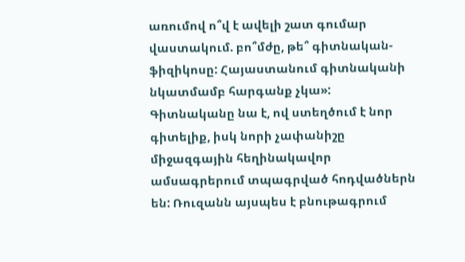առումով ո՞վ է ավելի շատ գումար վաստակում. բո՞մժը, թե՞ գիտնական-ֆիզիկոսը: Հայաստանում գիտնականի նկատմամբ հարգանք չկա»:
Գիտնականը նա է, ով ստեղծում է նոր գիտելիք, իսկ նորի չափանիշը միջազգային հեղինակավոր ամսագրերում տպագրված հոդվածներն են: Ռուզանն այսպես է բնութագրում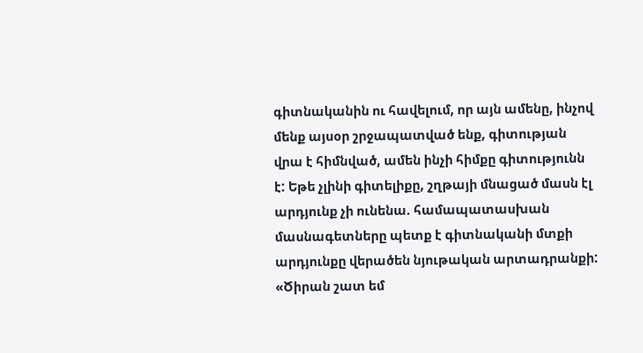գիտնականին ու հավելում, որ այն ամենը, ինչով մենք այսօր շրջապատված ենք, գիտության վրա է հիմնված, ամեն ինչի հիմքը գիտությունն է: Եթե չլինի գիտելիքը, շղթայի մնացած մասն էլ արդյունք չի ունենա. համապատասխան մասնագետները պետք է գիտնականի մտքի արդյունքը վերածեն նյութական արտադրանքի:
«Ծիրան շատ եմ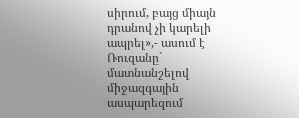սիրում, բայց միայն դրանով չի կարելի ապրել»,- ասում է Ռուզանը` մատնանշելով միջազգային ասպարեզում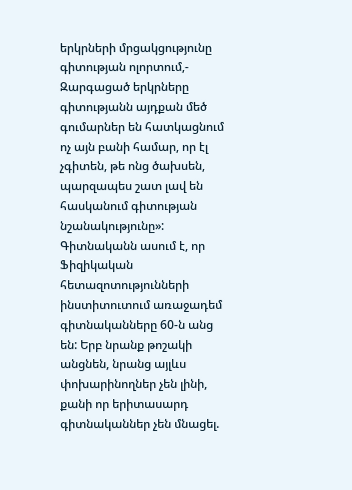երկրների մրցակցությունը գիտության ոլորտում,- Զարգացած երկրները գիտությանն այդքան մեծ գումարներ են հատկացնում ոչ այն բանի համար, որ էլ չգիտեն, թե ոնց ծախսեն, պարզապես շատ լավ են հասկանում գիտության նշանակությունը»:
Գիտնականն ասում է, որ Ֆիզիկական հետազոտությունների ինստիտուտում առաջադեմ գիտնականները 60-ն անց են: Երբ նրանք թոշակի անցնեն, նրանց այլևս փոխարինողներ չեն լինի, քանի որ երիտասարդ գիտնականներ չեն մնացել.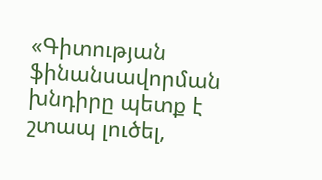«Գիտության ֆինանսավորման խնդիրը պետք է շտապ լուծել,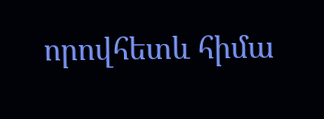որովհետև հիմա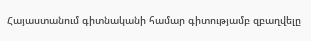Հայաստանում գիտնականի համար գիտությամբ զբաղվելը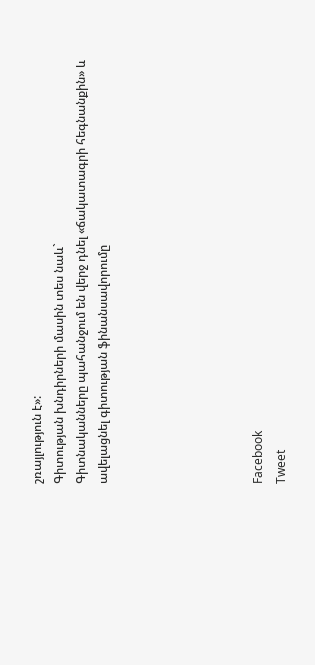շռայլություն է»:
Գիտության խնդիրների մասին տես նաև`
Գիտնականները պահանջում են վերջ դնել «ճակատագրի հեգնանքին» և ավելացնել գիտության ֆինանսավորումը






Facebook
Tweet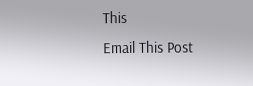This
Email This Post